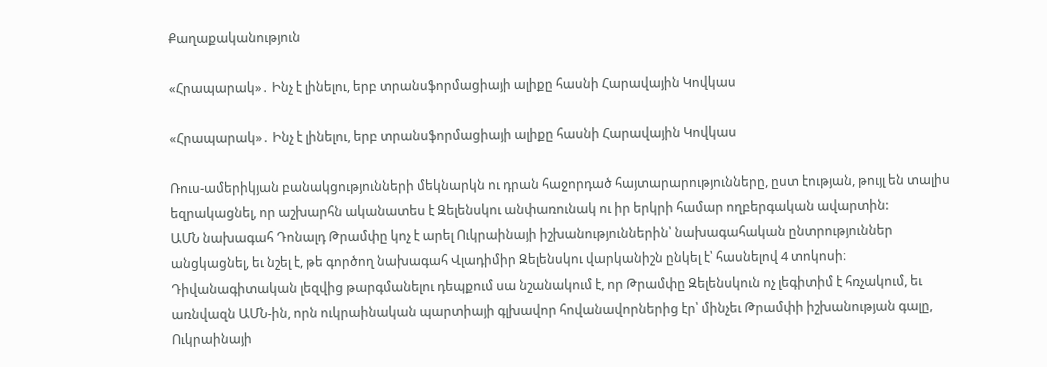Քաղաքականություն

«Հրապարակ»․ Ինչ է լինելու, երբ տրանսֆորմացիայի ալիքը հասնի Հարավային Կովկաս

«Հրապարակ»․ Ինչ է լինելու, երբ տրանսֆորմացիայի ալիքը հասնի Հարավային Կովկաս

Ռուս-ամերիկյան բանակցությունների մեկնարկն ու դրան հաջորդած հայտարարությունները, ըստ էության, թույլ են տալիս եզրակացնել, որ աշխարհն ականատես է Զելենսկու անփառունակ ու իր երկրի համար ողբերգական ավարտին:
ԱՄՆ նախագահ Դոնալդ Թրամփը կոչ է արել Ուկրաինայի իշխանություններին՝ նախագահական ընտրություններ անցկացնել, եւ նշել է, թե գործող նախագահ Վլադիմիր Զելենսկու վարկանիշն ընկել է՝ հասնելով 4 տոկոսի։ Դիվանագիտական լեզվից թարգմանելու դեպքում սա նշանակում է, որ Թրամփը Զելենսկուն ոչ լեգիտիմ է հռչակում, եւ առնվազն ԱՄՆ-ին, որն ուկրաինական պարտիայի գլխավոր հովանավորներից էր՝ մինչեւ Թրամփի իշխանության գալը, Ուկրաինայի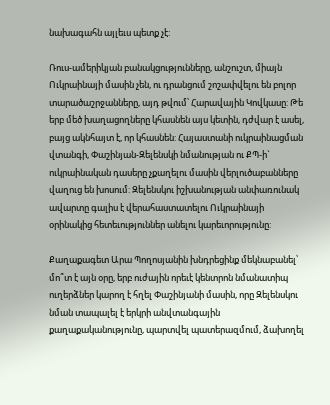նախագահն այլեւս պետք չէ:

Ռուս-ամերիկյան բանակցությունները, անշուշտ, միայն Ուկրաինայի մասին չեն, ու դրանցում շոշափվելու են բոլոր տարածաշրջանները, այդ թվում՝ Հարավային Կովկասը: Թե երբ մեծ խաղացողները կհասնեն այս կետին, դժվար է ասել, բայց ակնհայտ է, որ կհասնեն: Հայաստանի ուկրաինացման վտանգի, Փաշինյան-Զելենսկի նմանության ու ՔՊ-ի` ուկրաինական դասերը չքաղելու մասին վերլուծաբանները վաղուց են խոսում: Զելենսկու իշխանության անփառունակ ավարտը գալիս է վերահաստատելու Ուկրաինայի օրինակից հետեւություններ անելու կարեւորությունը:

Քաղաքագետ Արա Պողոսյանին խնդրեցինք մեկնաբանել՝ մո՞տ է այն օրը, երբ ուժային որեւէ կենտրոն նմանատիպ ուղերձներ կարող է հղել Փաշինյանի մասին, որը Զելենսկու նման տապալել է երկրի անվտանգային քաղաքականությունը, պարտվել պատերազմում, ձախողել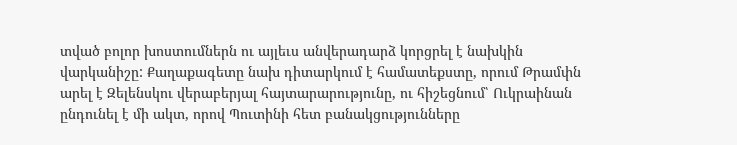տված բոլոր խոստումներն ու այլեւս անվերադարձ կորցրել է նախկին վարկանիշը: Քաղաքագետը նախ դիտարկում է համատեքստը, որում Թրամփն արել է Զելենսկու վերաբերյալ հայտարարությունը, ու հիշեցնում՝ Ուկրաինան ընդունել է մի ակտ, որով Պուտինի հետ բանակցությունները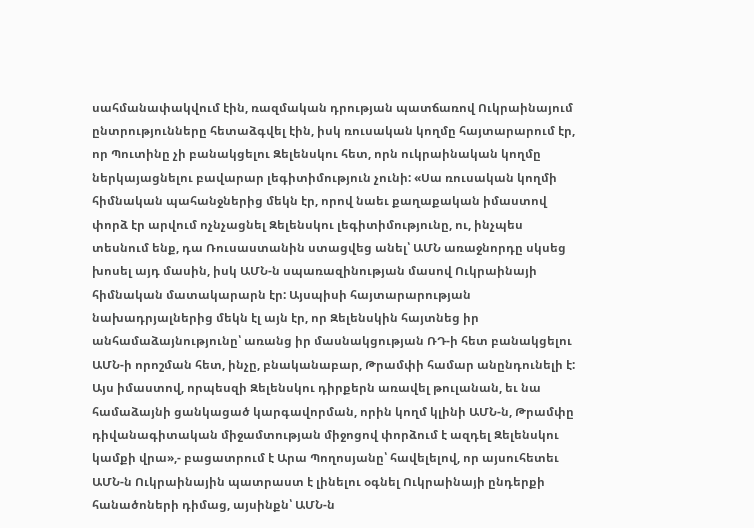սահմանափակվում էին, ռազմական դրության պատճառով Ուկրաինայում ընտրությունները հետաձգվել էին, իսկ ռուսական կողմը հայտարարում էր, որ Պուտինը չի բանակցելու Զելենսկու հետ, որն ուկրաինական կողմը ներկայացնելու բավարար լեգիտիմություն չունի: «Սա ռուսական կողմի հիմնական պահանջներից մեկն էր, որով նաեւ քաղաքական իմաստով փորձ էր արվում ոչնչացնել Զելենսկու լեգիտիմությունը, ու, ինչպես տեսնում ենք, դա Ռուսաստանին ստացվեց անել՝ ԱՄՆ առաջնորդը սկսեց խոսել այդ մասին, իսկ ԱՄՆ-ն սպառազինության մասով Ուկրաինայի հիմնական մատակարարն էր: Այսպիսի հայտարարության նախադրյալներից մեկն էլ այն էր, որ Զելենսկին հայտնեց իր անհամաձայնությունը՝ առանց իր մասնակցության ՌԴ-ի հետ բանակցելու ԱՄՆ-ի որոշման հետ, ինչը, բնականաբար, Թրամփի համար անընդունելի է: Այս իմաստով, որպեսզի Զելենսկու դիրքերն առավել թուլանան, եւ նա համաձայնի ցանկացած կարգավորման, որին կողմ կլինի ԱՄՆ-ն, Թրամփը դիվանագիտական միջամտության միջոցով փորձում է ազդել Զելենսկու կամքի վրա»,- բացատրում է Արա Պողոսյանը՝ հավելելով, որ այսուհետեւ ԱՄՆ-ն Ուկրաինային պատրաստ է լինելու օգնել Ուկրաինայի ընդերքի հանածոների դիմաց, այսինքն՝ ԱՄՆ-ն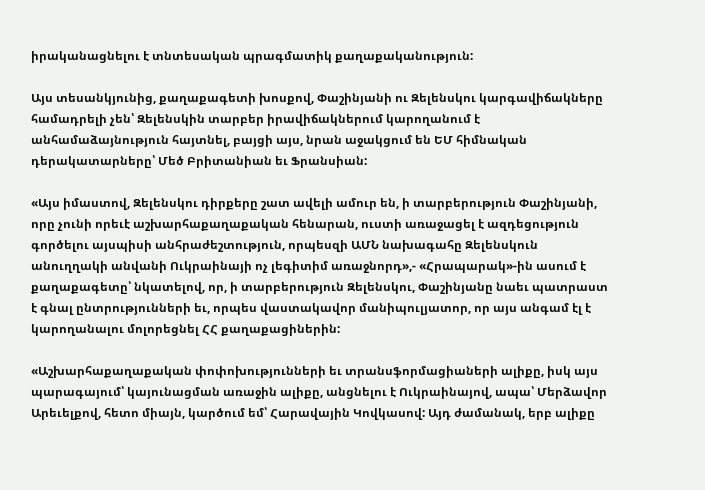իրականացնելու է տնտեսական պրագմատիկ քաղաքականություն:

Այս տեսանկյունից, քաղաքագետի խոսքով, Փաշինյանի ու Զելենսկու կարգավիճակները համադրելի չեն՝ Զելենսկին տարբեր իրավիճակներում կարողանում է անհամաձայնություն հայտնել, բայցի այս, նրան աջակցում են ԵՄ հիմնական դերակատարները՝ Մեծ Բրիտանիան եւ Ֆրանսիան:

«Այս իմաստով, Զելենսկու դիրքերը շատ ավելի ամուր են, ի տարբերություն Փաշինյանի, որը չունի որեւէ աշխարհաքաղաքական հենարան, ուստի առաջացել է ազդեցություն գործելու այսպիսի անհրաժեշտություն, որպեսզի ԱՄՆ նախագահը Զելենսկուն անուղղակի անվանի Ուկրաինայի ոչ լեգիտիմ առաջնորդ»,- «Հրապարակ»-ին ասում է քաղաքագետը՝ նկատելով, որ, ի տարբերություն Զելենսկու, Փաշինյանը նաեւ պատրաստ է գնալ ընտրությունների եւ, որպես վաստակավոր մանիպուլյատոր, որ այս անգամ էլ է կարողանալու մոլորեցնել ՀՀ քաղաքացիներին:

«Աշխարհաքաղաքական փոփոխությունների եւ տրանսֆորմացիաների ալիքը, իսկ այս պարագայում՝ կայունացման առաջին ալիքը, անցնելու է Ուկրաինայով, ապա՝ Մերձավոր Արեւելքով, հետո միայն, կարծում եմ՝ Հարավային Կովկասով: Այդ ժամանակ, երբ ալիքը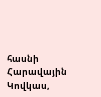հասնի Հարավային Կովկաս,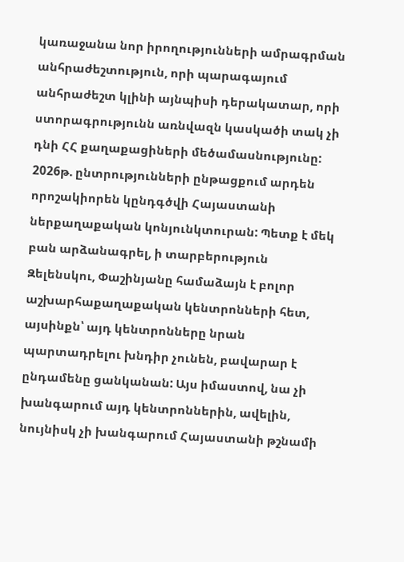կառաջանա նոր իրողությունների ամրագրման անհրաժեշտություն, որի պարագայում անհրաժեշտ կլինի այնպիսի դերակատար, որի ստորագրությունն առնվազն կասկածի տակ չի դնի ՀՀ քաղաքացիների մեծամասնությունը: 2026թ. ընտրությունների ընթացքում արդեն որոշակիորեն կընդգծվի Հայաստանի ներքաղաքական կոնյունկտուրան: Պետք է մեկ բան արձանագրել, ի տարբերություն Զելենսկու, Փաշինյանը համաձայն է բոլոր աշխարհաքաղաքական կենտրոնների հետ, այսինքն՝ այդ կենտրոնները նրան պարտադրելու խնդիր չունեն, բավարար է ընդամենը ցանկանան: Այս իմաստով, նա չի խանգարում այդ կենտրոններին, ավելին, նույնիսկ չի խանգարում Հայաստանի թշնամի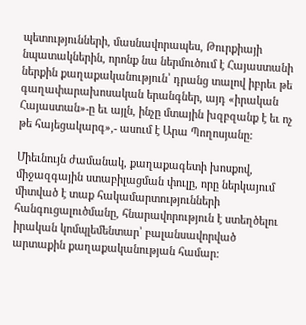պետությունների, մասնավորապես, Թուրքիայի նպատակներին, որոնք նա ներմուծում է Հայաստանի ներքին քաղաքականություն՝ դրանց տալով իբրեւ թե գաղափարախոսական երանգներ, այդ «իրական Հայաստան»-ը եւ այլն, ինչը մտային խզբզանք է եւ ոչ թե հայեցակարգ»,- ասում է Արա Պողոսյանը:

Միեւնույն ժամանակ, քաղաքագետի խոսքով, միջազգային ստաբիլացման փուլը, որը ներկայում միտված է տաք հակամարտությունների հանգուցալուծմանը, հնարավորություն է ստեղծելու իրական կոմպլեմենտար՝ բալանսավորված արտաքին քաղաքականության համար: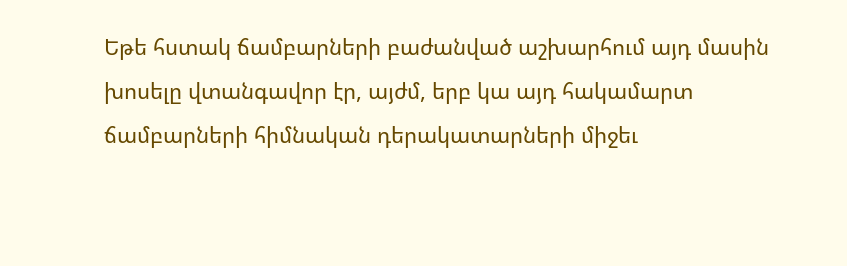Եթե հստակ ճամբարների բաժանված աշխարհում այդ մասին խոսելը վտանգավոր էր, այժմ, երբ կա այդ հակամարտ ճամբարների հիմնական դերակատարների միջեւ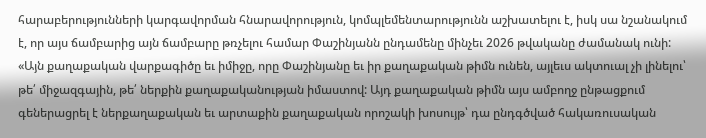հարաբերությունների կարգավորման հնարավորություն, կոմպլեմենտարությունն աշխատելու է, իսկ սա նշանակում է, որ այս ճամբարից այն ճամբարը թռչելու համար Փաշինյանն ընդամենը մինչեւ 2026 թվականը ժամանակ ունի:
«Այն քաղաքական վարքագիծը եւ իմիջը, որը Փաշինյանը եւ իր քաղաքական թիմն ունեն, այլեւս ակտուալ չի լինելու՝ թե՛ միջազգային, թե՛ ներքին քաղաքականության իմաստով: Այդ քաղաքական թիմն այս ամբողջ ընթացքում գեներացրել է ներքաղաքական եւ արտաքին քաղաքական որոշակի խոսույթ՝ դա ընդգծված հակառուսական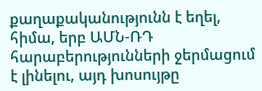քաղաքականությունն է եղել, հիմա, երբ ԱՄՆ-ՌԴ հարաբերությունների ջերմացում է լինելու, այդ խոսույթը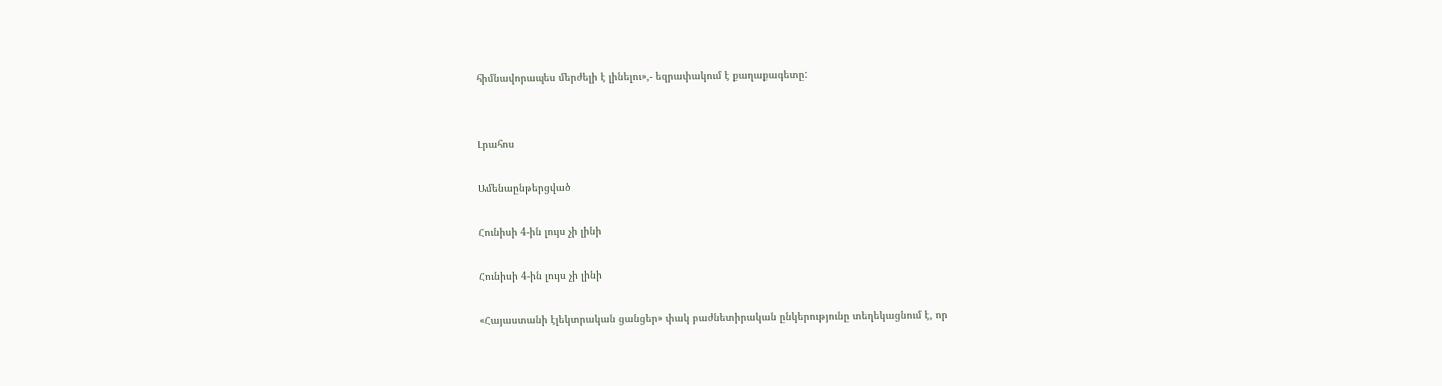հիմնավորապես մերժելի է լինելու»,- եզրափակում է քաղաքագետը:


Լրահոս

Ամենաընթերցված

Հունիսի 4-ին լույս չի լինի

Հունիսի 4-ին լույս չի լինի

«Հայաստանի էլեկտրական ցանցեր» փակ բաժնետիրական ընկերությունը տեղեկացնում է, որ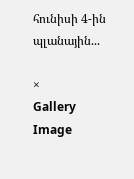հունիսի 4-ին պլանային...

×
Gallery Image